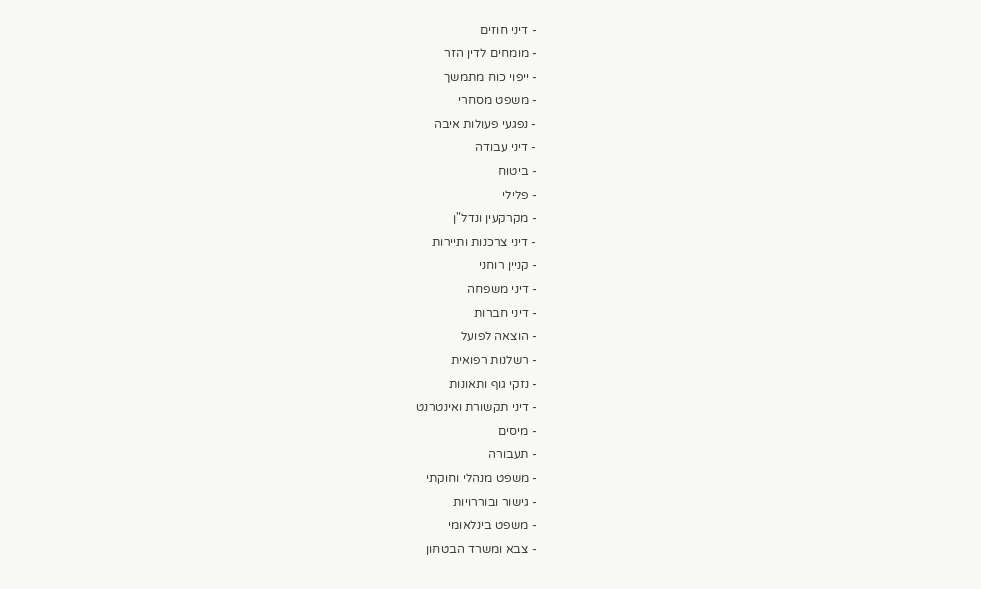- דיני חוזים
- מומחים לדין הזר
- ייפוי כוח מתמשך
- משפט מסחרי
- נפגעי פעולות איבה
- דיני עבודה
- ביטוח
- פלילי
- מקרקעין ונדל"ן
- דיני צרכנות ותיירות
- קניין רוחני
- דיני משפחה
- דיני חברות
- הוצאה לפועל
- רשלנות רפואית
- נזקי גוף ותאונות
- דיני תקשורת ואינטרנט
- מיסים
- תעבורה
- משפט מנהלי וחוקתי
- גישור ובוררויות
- משפט בינלאומי
- צבא ומשרד הבטחון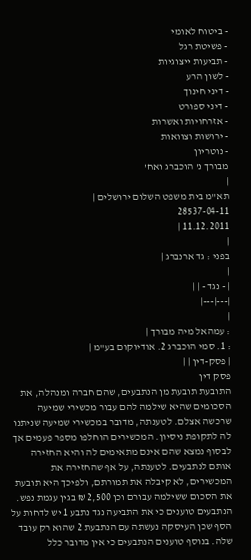- ביטוח לאומי
- פשיטת רגל
- תביעות ייצוגיות
- לשון הרע
- דיני חינוך
- דיני ספורט
- אזרחויות ואשרות
- ירושות וצוואות
- נוטריון
מבורך נ' הוכברג ואח'
|
תא"מ בית משפט השלום ירושלים |
28537-04-11
11.12.2011 |
|
בפני : גד ארנברג |
|
| - נגד - | |
|---|---|
|
: עמהאל מיה מבורך |
: 1. סמי הוכברג 2. אודיוקום בע"מ |
| פסק-דין | |
פסק דין
התובעת תובעת מן הנתבעים, שהם חברה ומנהלה, את הסכומים שהיא שילמה להם עבור מכשירי שמיעה שרכשה אצלם. לטענתה, מדובר במכשירי שמיעה שניתנו לה לתקופת ניסיון. המכשירים הוחלפו מספר פעמים אך לבסוף נמצא שהם אינם מתאימים לה והיא החזירה אותם לנתבעים. לטענתה, על אף שהחזירה את המכשירים, לא קיבלה את תמורתם, ולפיכך היא תובעת את הסכום ששילמה עבורם וכן 2,500 ₪ בגין עגמת נפש.
הנתבעים טוענים כי את התביעה נגד נתבע 1 יש לדחות על הסף שכן העיסקה נעשתה עם הנתבעת 2 שהוא רק עובד שלה. בנוסף טוענים הנתבעים כי אין מדובר כלל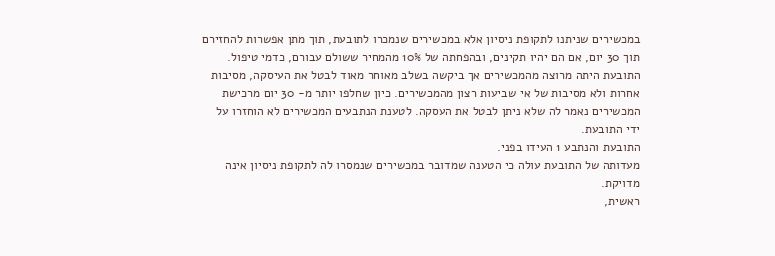במכשירים שניתנו לתקופת ניסיון אלא במכשירים שנמכרו לתובעת, תוך מתן אפשרות להחזירם תוך 30 יום, אם הם יהיו תקינים, ובהפחתה של 10% מהמחיר ששולם עבורם, כדמי טיפול. התובעת היתה מרוצה מהמכשירים אך ביקשה בשלב מאוחר מאוד לבטל את העיסקה, מסיבות אחרות ולא מסיבות של אי שביעות רצון מהמכשירים. כיון שחלפו יותר מ- 30 יום מרכישת המכשירים נאמר לה שלא ניתן לבטל את העסקה. לטענת הנתבעים המכשירים לא הוחזרו על ידי התובעת.
התובעת והנתבע 1 העידו בפני.
מעדותה של התובעת עולה כי הטענה שמדובר במכשירים שנמסרו לה לתקופת ניסיון אינה מדויקת.
ראשית,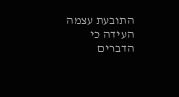התובעת עצמה העידה כי הדברים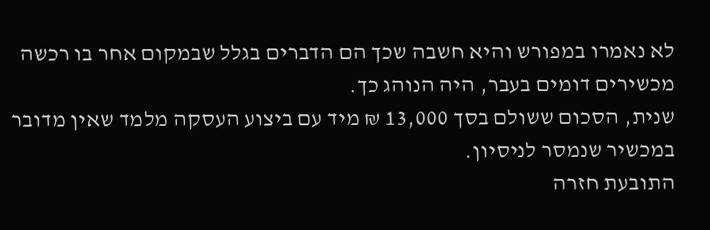לא נאמרו במפורש והיא חשבה שכך הם הדברים בגלל שבמקום אחר בו רכשה מכשירים דומים בעבר, היה הנוהג כך.
שנית, הסכום ששולם בסך 13,000 ₪ מיד עם ביצוע העסקה מלמד שאין מדובר במכשיר שנמסר לניסיון.
התובעת חזרה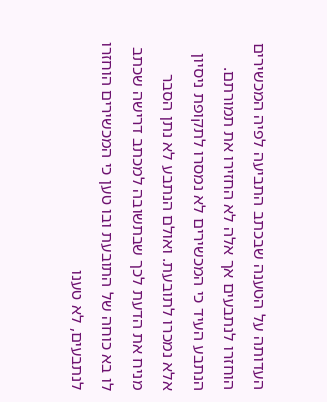העדותה על הטענה שבכתב התביעה לפיה המכשירים הוחזרו לנתבעים אך אלה לא החזירו את תמורתם.
הנתבע העיד כי המכשירים לא נמסרו לתקופת ניסיון אלא נמכרו לתובעת. ואולם הנתבע לא נתן הסבר מניח את הדעת לכך שבתשובה למכתב דרישה שכתב לו בא כוחה של התובעת ובו טען כי המכשירים הוחזרו לנתבעים, לא טענו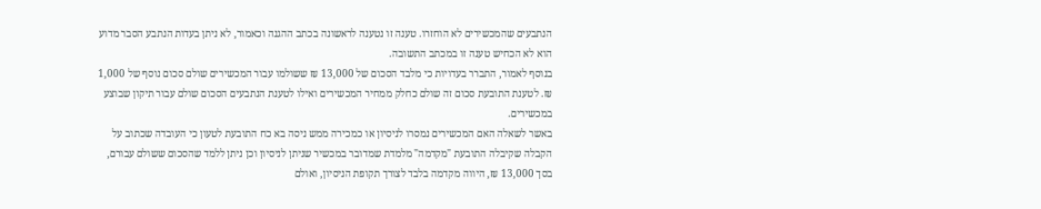הנתבעים שהמכשירים לא הוחזרו. טענה זו נטענה לראשונה בכתב ההגנה וכאמור, לא ניתן בעדות הנתבע הסבר מדוע הוא לא הכחיש טענה זו במכתב התשובה.
בנוסף לאמור, התברר בעדויות כי מלבד הסכום של 13,000 ₪ ששולמו עבור המכשירים שולם סכום נוסף של 1,000 ₪. לטענת התובעת סכום זה שולם כחלק ממחיר המכשירים ואילו לטענת הנתבעים הסכום שולם עבור תיקון שבוצע במכשירים.
באשר לשאלה האם המכשירים נמסרו לניסיון או כמכירה ממש ניסה בא כח התובעת לטעון כי העובדה שכתוב על הקבלה שקיבלה התובעת "מקדמה" מלמדת שמדובר במכשיר שניתן לניסיון וכן ניתן ללמד שהסכום ששולם עבורם, בסך 13,000 ₪, היווה מקדמה בלבד לצורך תקופת הניסיון, ואולם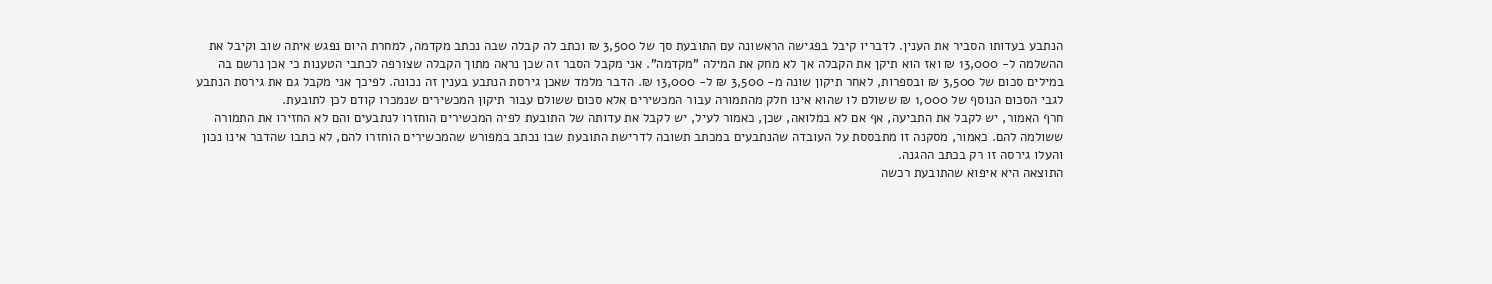הנתבע בעדותו הסביר את הענין. לדבריו קיבל בפגישה הראשונה עם התובעת סך של 3,500 ₪ וכתב לה קבלה שבה נכתב מקדמה, למחרת היום נפגש איתה שוב וקיבל את ההשלמה ל- 13,000 ₪ ואז הוא תיקן את הקבלה אך לא מחק את המילה "מקדמה". אני מקבל הסבר זה שכן נראה מתוך הקבלה שצורפה לכתבי הטענות כי אכן נרשם בה במילים סכום של 3,500 ₪ ובספרות, לאחר תיקון שונה מ- 3,500 ₪ ל- 13,000 ₪. הדבר מלמד שאכן גירסת הנתבע בענין זה נכונה. לפיכך אני מקבל גם את גירסת הנתבע לגבי הסכום הנוסף של 1,000 ₪ ששולם לו שהוא אינו חלק מהתמורה עבור המכשירים אלא סכום ששולם עבור תיקון המכשירים שנמכרו קודם לכן לתובעת.
חרף האמור, יש לקבל את התביעה, אף אם לא במלואה, שכן, כאמור לעיל, יש לקבל את עדותה של התובעת לפיה המכשירים הוחזרו לנתבעים והם לא החזירו את התמורה ששולמה להם. כאמור, מסקנה זו מתבססת על העובדה שהנתבעים במכתב תשובה לדרישת התובעת שבו נכתב במפורש שהמכשירים הוחזרו להם, לא כתבו שהדבר אינו נכון והעלו גירסה זו רק בכתב ההגנה.
התוצאה היא איפוא שהתובעת רכשה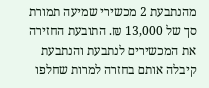מהנתבעת 2 מכשירי שמיעה תמורת סך של 13,000 ₪. התובעת החזירה את המכשירים לנתבעת והנתבעת קיבלה אותם בחזרה למרות שחלפו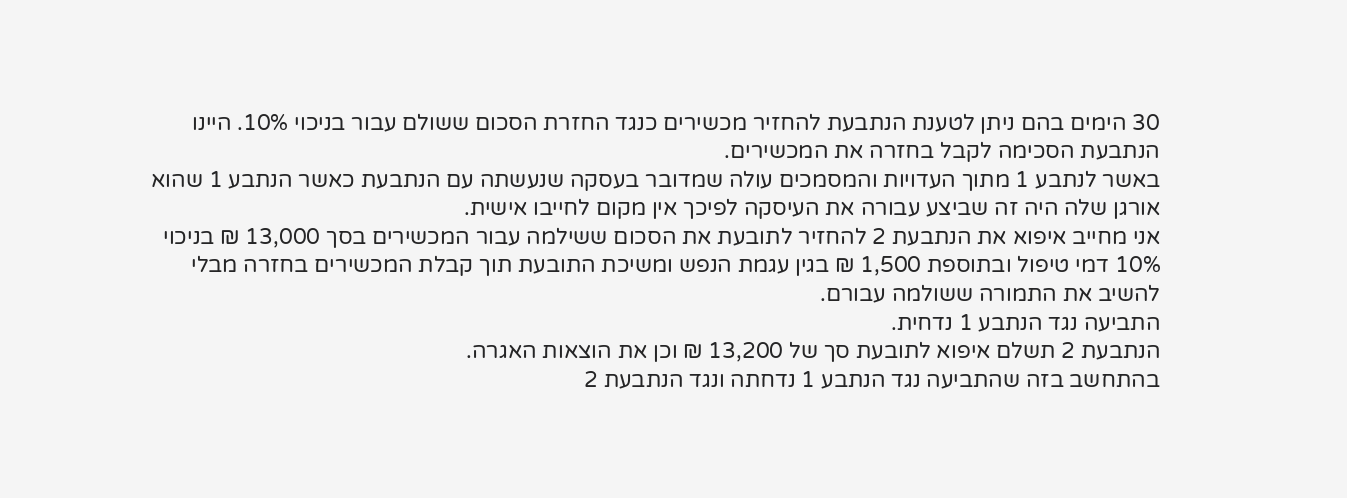30 הימים בהם ניתן לטענת הנתבעת להחזיר מכשירים כנגד החזרת הסכום ששולם עבור בניכוי 10%. היינו הנתבעת הסכימה לקבל בחזרה את המכשירים.
באשר לנתבע 1 מתוך העדויות והמסמכים עולה שמדובר בעסקה שנעשתה עם הנתבעת כאשר הנתבע 1 שהוא אורגן שלה היה זה שביצע עבורה את העיסקה לפיכך אין מקום לחייבו אישית.
אני מחייב איפוא את הנתבעת 2 להחזיר לתובעת את הסכום ששילמה עבור המכשירים בסך 13,000 ₪ בניכוי 10% דמי טיפול ובתוספת 1,500 ₪ בגין עגמת הנפש ומשיכת התובעת תוך קבלת המכשירים בחזרה מבלי להשיב את התמורה ששולמה עבורם.
התביעה נגד הנתבע 1 נדחית.
הנתבעת 2 תשלם איפוא לתובעת סך של 13,200 ₪ וכן את הוצאות האגרה.
בהתחשב בזה שהתביעה נגד הנתבע 1 נדחתה ונגד הנתבעת 2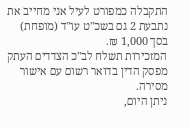התקבלה כמפורט לעיל אני מחייב את נתבעת 2 גם בשכ"ט עו"ד (מופחת) בסך 1,000 ₪.
המזכירות תשלח לב"כ הצדדים העתק מפסק הדין בדואר רשום עם אישור מסירה.
ניתן היום,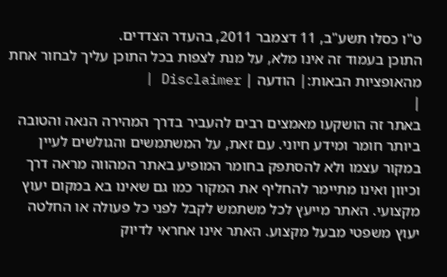ט"ו כסלו תשע"ב, 11 דצמבר 2011, בהעדר הצדדים.
התוכן בעמוד זה אינו מלא, על מנת לצפות בכל התוכן עליך לבחור אחת מהאופציות הבאות:| הודעה | Disclaimer |
|
באתר זה הושקעו מאמצים רבים להעביר בדרך המהירה הנאה והטובה ביותר חומר ומידע חיוני. עם זאת, על המשתמשים והגולשים לעיין במקור עצמו ולא להסתפק בחומר המופיע באתר המהווה מראה דרך וכיוון ואינו מתיימר להחליף את המקור כמו גם שאינו בא במקום יעוץ מקצועי. האתר מייעץ לכל משתמש לקבל לפני כל פעולה או החלטה יעוץ משפטי מבעל מקצוע. האתר אינו אחראי לדיוק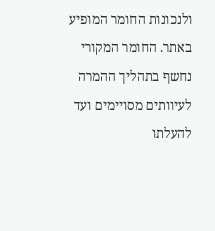ולנכונות החומר המופיע באתר. החומר המקורי נחשף בתהליך ההמרה לעיוותים מסויימים ועד להעלתו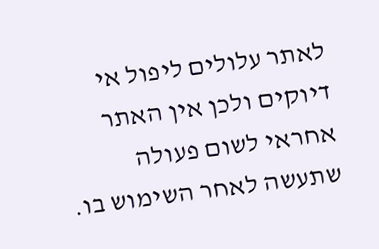לאתר עלולים ליפול אי דיוקים ולכן אין האתר אחראי לשום פעולה שתעשה לאחר השימוש בו.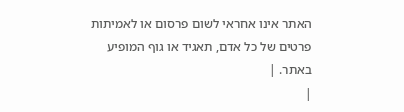האתר אינו אחראי לשום פרסום או לאמיתות פרטים של כל אדם, תאגיד או גוף המופיע באתר. |
|